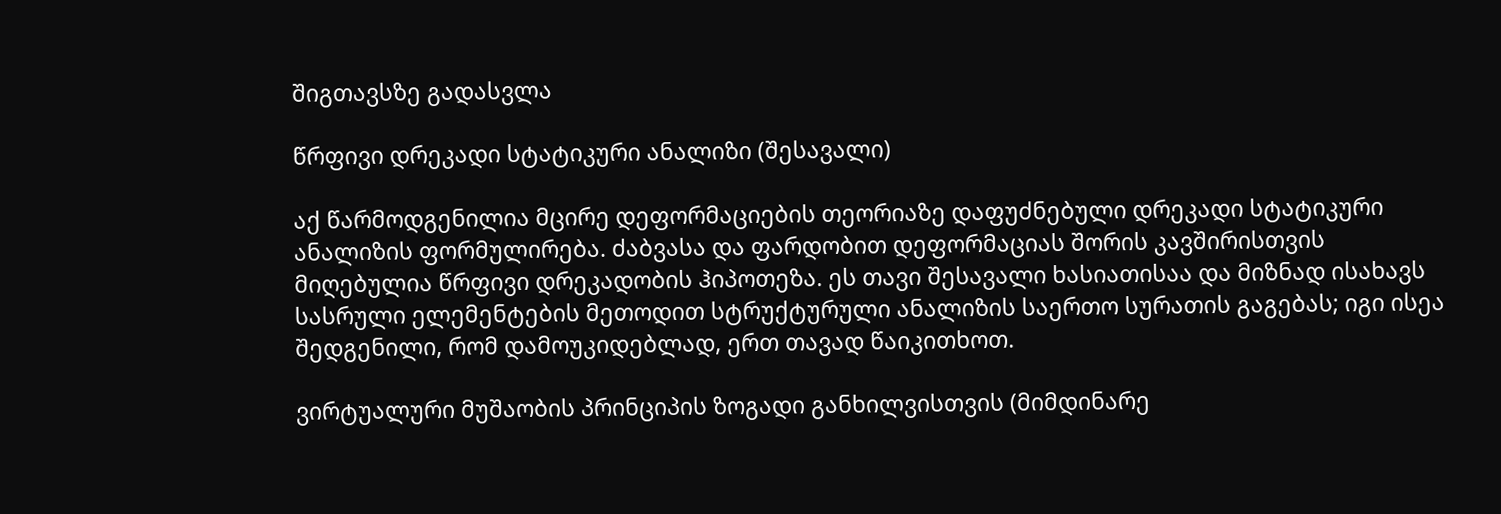შიგთავსზე გადასვლა

წრფივი დრეკადი სტატიკური ანალიზი (შესავალი)

აქ წარმოდგენილია მცირე დეფორმაციების თეორიაზე დაფუძნებული დრეკადი სტატიკური ანალიზის ფორმულირება. ძაბვასა და ფარდობით დეფორმაციას შორის კავშირისთვის მიღებულია წრფივი დრეკადობის ჰიპოთეზა. ეს თავი შესავალი ხასიათისაა და მიზნად ისახავს სასრული ელემენტების მეთოდით სტრუქტურული ანალიზის საერთო სურათის გაგებას; იგი ისეა შედგენილი, რომ დამოუკიდებლად, ერთ თავად წაიკითხოთ.

ვირტუალური მუშაობის პრინციპის ზოგადი განხილვისთვის (მიმდინარე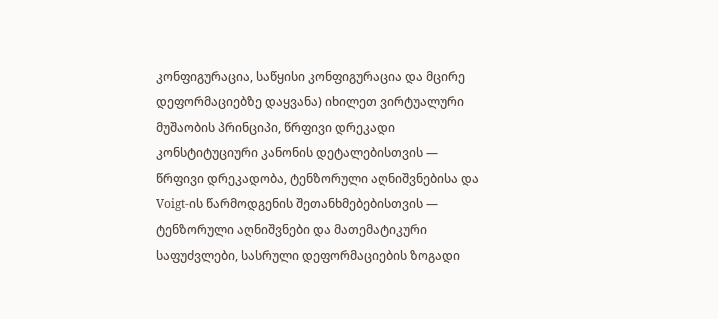კონფიგურაცია, საწყისი კონფიგურაცია და მცირე დეფორმაციებზე დაყვანა) იხილეთ ვირტუალური მუშაობის პრინციპი, წრფივი დრეკადი კონსტიტუციური კანონის დეტალებისთვის — წრფივი დრეკადობა, ტენზორული აღნიშვნებისა და Voigt-ის წარმოდგენის შეთანხმებებისთვის — ტენზორული აღნიშვნები და მათემატიკური საფუძვლები, სასრული დეფორმაციების ზოგადი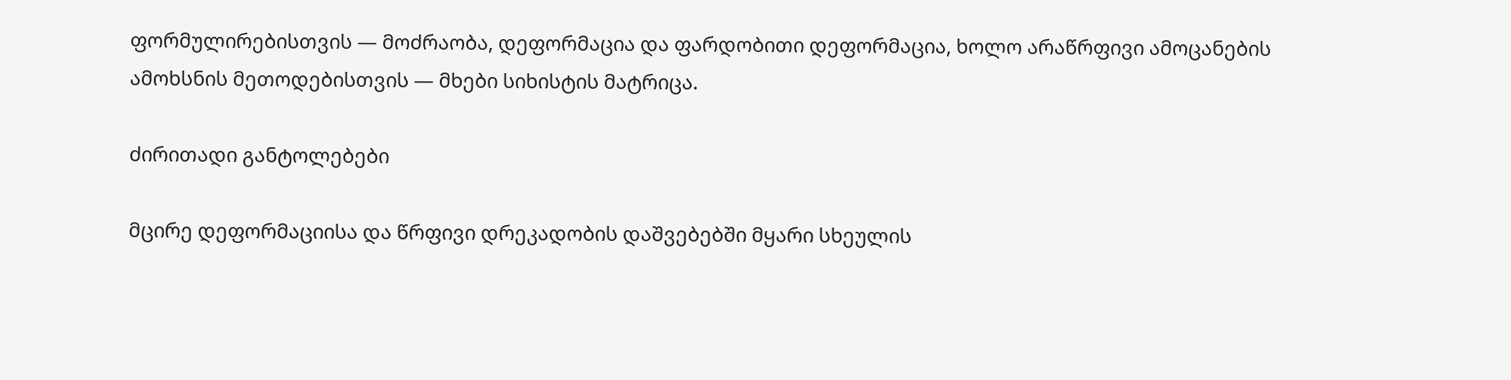ფორმულირებისთვის — მოძრაობა, დეფორმაცია და ფარდობითი დეფორმაცია, ხოლო არაწრფივი ამოცანების ამოხსნის მეთოდებისთვის — მხები სიხისტის მატრიცა.

ძირითადი განტოლებები

მცირე დეფორმაციისა და წრფივი დრეკადობის დაშვებებში მყარი სხეულის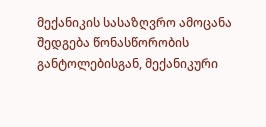მექანიკის სასაზღვრო ამოცანა შედგება წონასწორობის განტოლებისგან, მექანიკური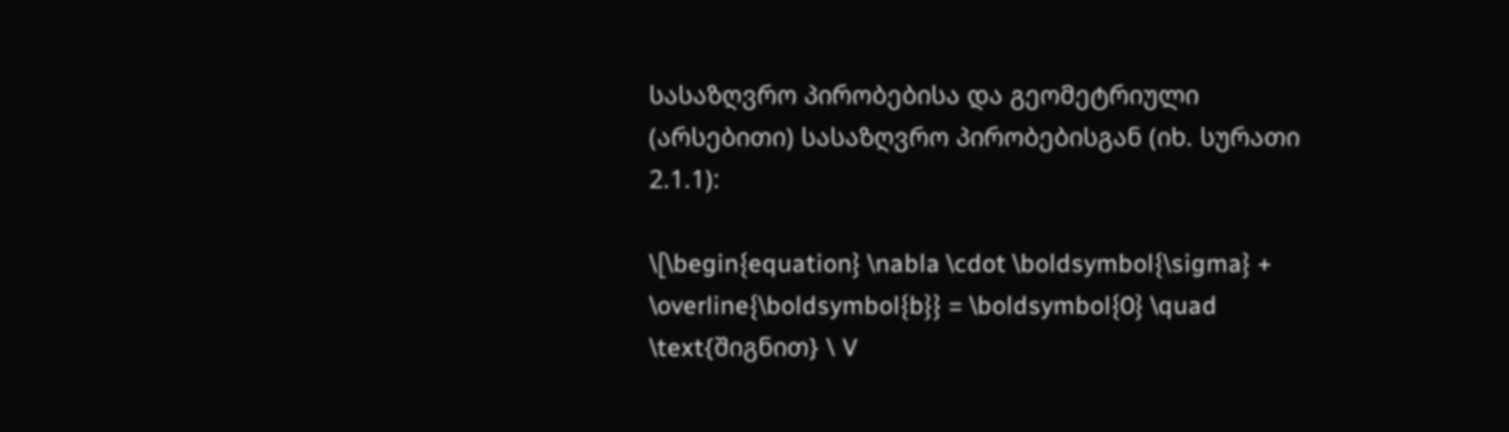სასაზღვრო პირობებისა და გეომეტრიული (არსებითი) სასაზღვრო პირობებისგან (იხ. სურათი 2.1.1):

\[\begin{equation} \nabla \cdot \boldsymbol{\sigma} + \overline{\boldsymbol{b}} = \boldsymbol{0} \quad \text{შიგნით} \ V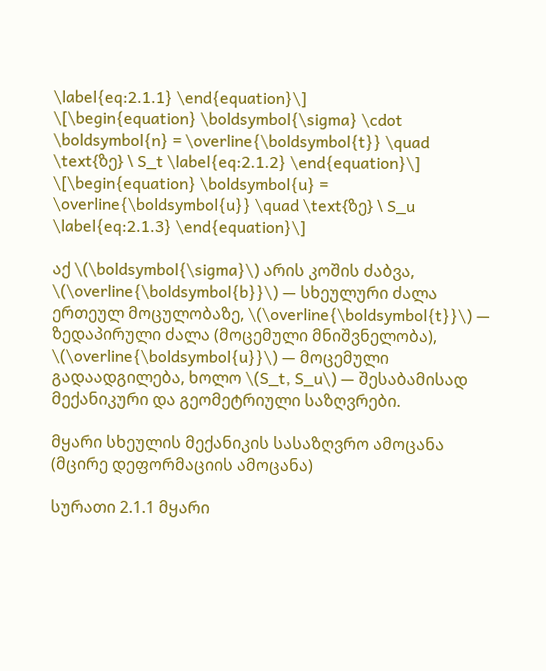\label{eq:2.1.1} \end{equation}\]
\[\begin{equation} \boldsymbol{\sigma} \cdot \boldsymbol{n} = \overline{\boldsymbol{t}} \quad \text{ზე} \ S_t \label{eq:2.1.2} \end{equation}\]
\[\begin{equation} \boldsymbol{u} = \overline{\boldsymbol{u}} \quad \text{ზე} \ S_u \label{eq:2.1.3} \end{equation}\]

აქ \(\boldsymbol{\sigma}\) არის კოშის ძაბვა, \(\overline{\boldsymbol{b}}\) — სხეულური ძალა ერთეულ მოცულობაზე, \(\overline{\boldsymbol{t}}\) — ზედაპირული ძალა (მოცემული მნიშვნელობა), \(\overline{\boldsymbol{u}}\) — მოცემული გადაადგილება, ხოლო \(S_t, S_u\) — შესაბამისად მექანიკური და გეომეტრიული საზღვრები.

მყარი სხეულის მექანიკის სასაზღვრო ამოცანა (მცირე დეფორმაციის ამოცანა)

სურათი 2.1.1 მყარი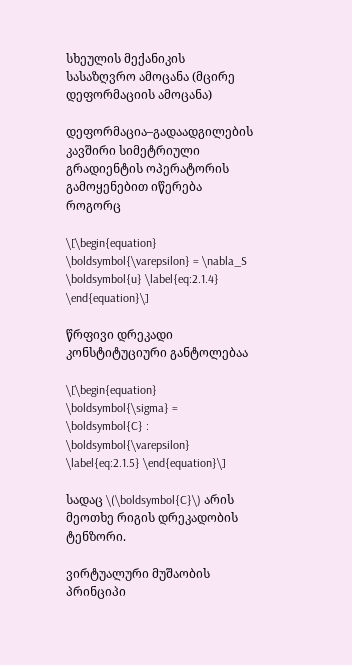სხეულის მექანიკის სასაზღვრო ამოცანა (მცირე დეფორმაციის ამოცანა)

დეფორმაცია–გადაადგილების კავშირი სიმეტრიული გრადიენტის ოპერატორის გამოყენებით იწერება როგორც

\[\begin{equation} \boldsymbol{\varepsilon} = \nabla_S \boldsymbol{u} \label{eq:2.1.4} \end{equation}\]

წრფივი დრეკადი კონსტიტუციური განტოლებაა

\[\begin{equation} \boldsymbol{\sigma} = \boldsymbol{C} : \boldsymbol{\varepsilon} \label{eq:2.1.5} \end{equation}\]

სადაც \(\boldsymbol{C}\) არის მეოთხე რიგის დრეკადობის ტენზორი.

ვირტუალური მუშაობის პრინციპი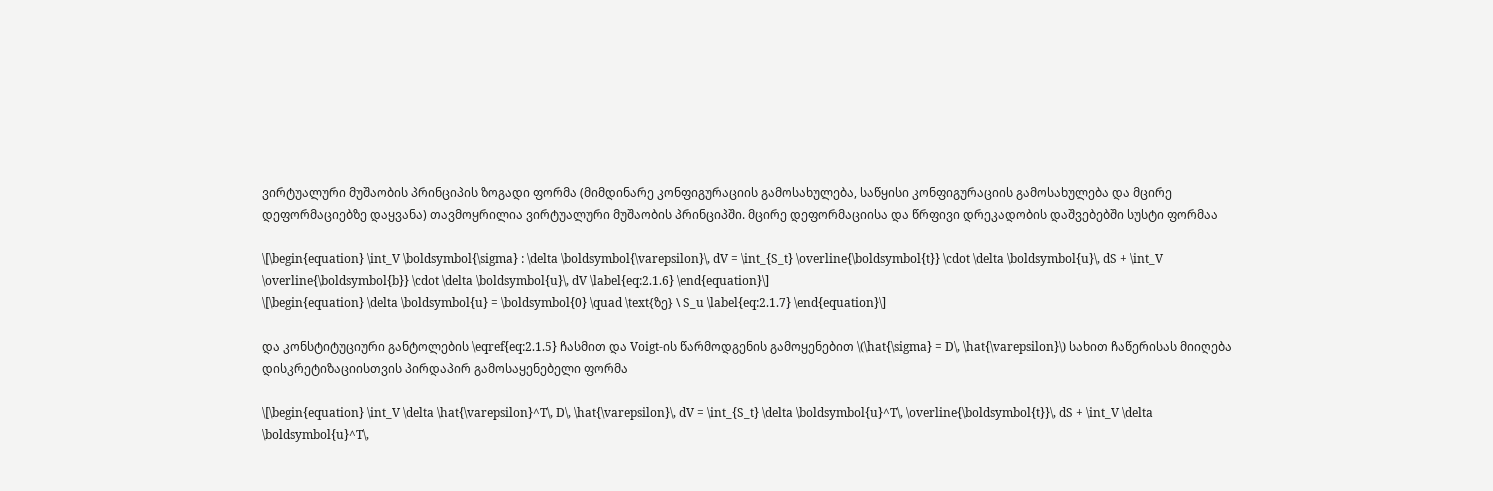ვირტუალური მუშაობის პრინციპის ზოგადი ფორმა (მიმდინარე კონფიგურაციის გამოსახულება, საწყისი კონფიგურაციის გამოსახულება და მცირე დეფორმაციებზე დაყვანა) თავმოყრილია ვირტუალური მუშაობის პრინციპში. მცირე დეფორმაციისა და წრფივი დრეკადობის დაშვებებში სუსტი ფორმაა

\[\begin{equation} \int_V \boldsymbol{\sigma} : \delta \boldsymbol{\varepsilon}\, dV = \int_{S_t} \overline{\boldsymbol{t}} \cdot \delta \boldsymbol{u}\, dS + \int_V \overline{\boldsymbol{b}} \cdot \delta \boldsymbol{u}\, dV \label{eq:2.1.6} \end{equation}\]
\[\begin{equation} \delta \boldsymbol{u} = \boldsymbol{0} \quad \text{ზე} \ S_u \label{eq:2.1.7} \end{equation}\]

და კონსტიტუციური განტოლების \eqref{eq:2.1.5} ჩასმით და Voigt-ის წარმოდგენის გამოყენებით \(\hat{\sigma} = D\, \hat{\varepsilon}\) სახით ჩაწერისას მიიღება დისკრეტიზაციისთვის პირდაპირ გამოსაყენებელი ფორმა

\[\begin{equation} \int_V \delta \hat{\varepsilon}^T\, D\, \hat{\varepsilon}\, dV = \int_{S_t} \delta \boldsymbol{u}^T\, \overline{\boldsymbol{t}}\, dS + \int_V \delta \boldsymbol{u}^T\,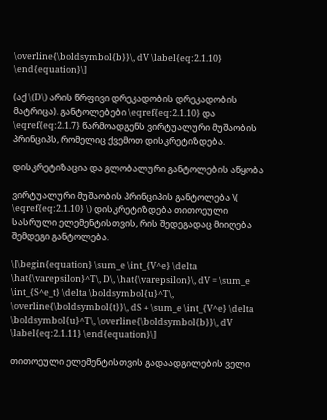\overline{\boldsymbol{b}}\, dV \label{eq:2.1.10} \end{equation}\]

(აქ \(D\) არის წრფივი დრეკადობის დრეკადობის მატრიცა). განტოლებები \eqref{eq:2.1.10} და \eqref{eq:2.1.7} წარმოადგენს ვირტუალური მუშაობის პრინციპს, რომელიც ქვემოთ დისკრეტიზდება.

დისკრეტიზაცია და გლობალური განტოლების აწყობა

ვირტუალური მუშაობის პრინციპის განტოლება \( \eqref{eq:2.1.10} \) დისკრეტიზდება თითოეული სასრული ელემენტისთვის, რის შედეგადაც მიიღება შემდეგი განტოლება.

\[\begin{equation} \sum_e \int_{V^e} \delta \hat{\varepsilon}^T\, D\, \hat{\varepsilon}\, dV = \sum_e \int_{S^e_t} \delta \boldsymbol{u}^T\, \overline{\boldsymbol{t}}\, dS + \sum_e \int_{V^e} \delta \boldsymbol{u}^T\, \overline{\boldsymbol{b}}\, dV \label{eq:2.1.11} \end{equation}\]

თითოეული ელემენტისთვის გადაადგილების ველი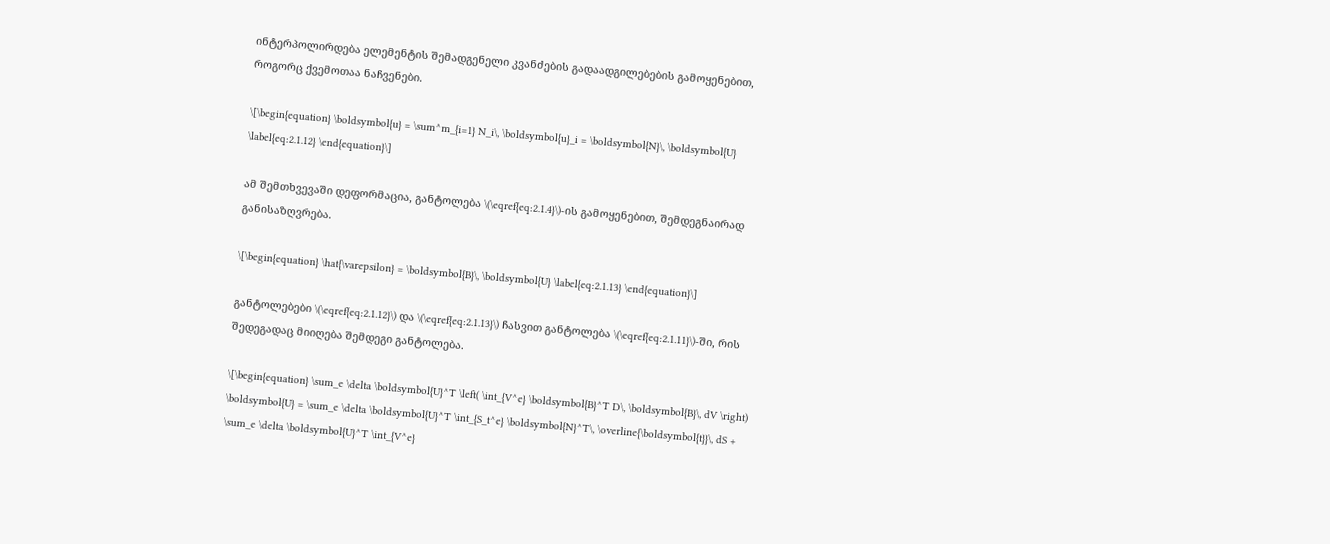ინტერპოლირდება ელემენტის შემადგენელი კვანძების გადაადგილებების გამოყენებით, როგორც ქვემოთაა ნაჩვენები.

\[\begin{equation} \boldsymbol{u} = \sum^m_{i=1} N_i\, \boldsymbol{u}_i = \boldsymbol{N}\, \boldsymbol{U} \label{eq:2.1.12} \end{equation}\]

ამ შემთხვევაში დეფორმაცია, განტოლება \(\eqref{eq:2.1.4}\)-ის გამოყენებით, შემდეგნაირად განისაზღვრება.

\[\begin{equation} \hat{\varepsilon} = \boldsymbol{B}\, \boldsymbol{U} \label{eq:2.1.13} \end{equation}\]

განტოლებები \(\eqref{eq:2.1.12}\) და \(\eqref{eq:2.1.13}\) ჩასვით განტოლება \(\eqref{eq:2.1.11}\)-ში, რის შედეგადაც მიიღება შემდეგი განტოლება.

\[\begin{equation} \sum_e \delta \boldsymbol{U}^T \left( \int_{V^e} \boldsymbol{B}^T D\, \boldsymbol{B}\, dV \right) \boldsymbol{U} = \sum_e \delta \boldsymbol{U}^T \int_{S_t^e} \boldsymbol{N}^T\, \overline{\boldsymbol{t}}\, dS + \sum_e \delta \boldsymbol{U}^T \int_{V^e}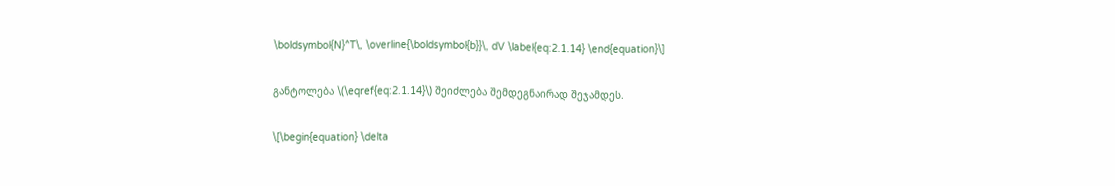\boldsymbol{N}^T\, \overline{\boldsymbol{b}}\, dV \label{eq:2.1.14} \end{equation}\]

განტოლება \(\eqref{eq:2.1.14}\) შეიძლება შემდეგნაირად შეჯამდეს.

\[\begin{equation} \delta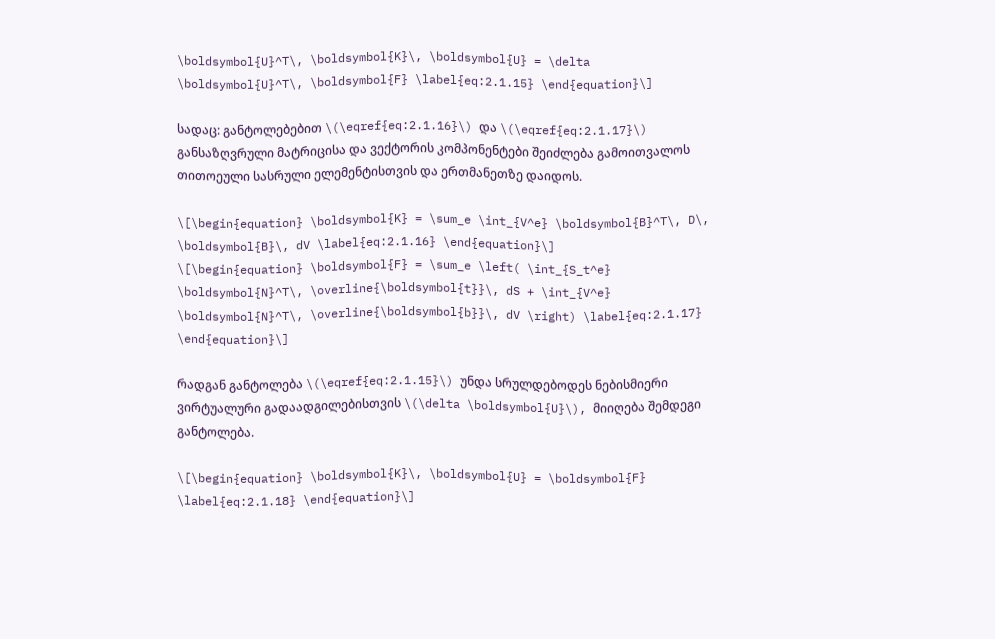\boldsymbol{U}^T\, \boldsymbol{K}\, \boldsymbol{U} = \delta \boldsymbol{U}^T\, \boldsymbol{F} \label{eq:2.1.15} \end{equation}\]

სადაც: განტოლებებით \(\eqref{eq:2.1.16}\) და \(\eqref{eq:2.1.17}\) განსაზღვრული მატრიცისა და ვექტორის კომპონენტები შეიძლება გამოითვალოს თითოეული სასრული ელემენტისთვის და ერთმანეთზე დაიდოს.

\[\begin{equation} \boldsymbol{K} = \sum_e \int_{V^e} \boldsymbol{B}^T\, D\, \boldsymbol{B}\, dV \label{eq:2.1.16} \end{equation}\]
\[\begin{equation} \boldsymbol{F} = \sum_e \left( \int_{S_t^e} \boldsymbol{N}^T\, \overline{\boldsymbol{t}}\, dS + \int_{V^e} \boldsymbol{N}^T\, \overline{\boldsymbol{b}}\, dV \right) \label{eq:2.1.17} \end{equation}\]

რადგან განტოლება \(\eqref{eq:2.1.15}\) უნდა სრულდებოდეს ნებისმიერი ვირტუალური გადაადგილებისთვის \(\delta \boldsymbol{U}\), მიიღება შემდეგი განტოლება.

\[\begin{equation} \boldsymbol{K}\, \boldsymbol{U} = \boldsymbol{F} \label{eq:2.1.18} \end{equation}\]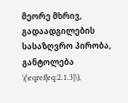მეორე მხრივ, გადაადგილების სასაზღვრო პირობა, განტოლება \(\eqref{eq:2.1.3}\),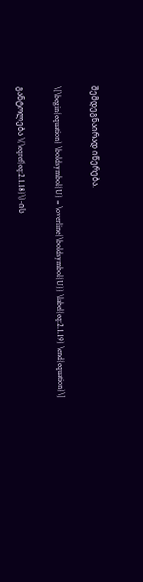შემდეგნაირად იწერება.

\[\begin{equation} \boldsymbol{U} = \overline{\boldsymbol{U}} \label{eq:2.1.19} \end{equation}\]

განტოლება \(\eqref{eq:2.1.18}\)-ის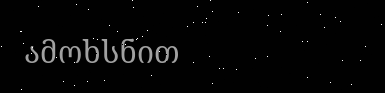ამოხსნით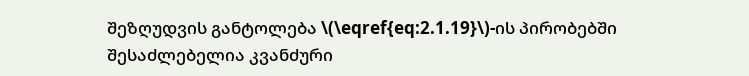შეზღუდვის განტოლება \(\eqref{eq:2.1.19}\)-ის პირობებში შესაძლებელია კვანძური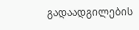გადაადგილების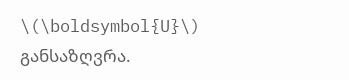\(\boldsymbol{U}\) განსაზღვრა.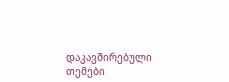დაკავშირებული თემები